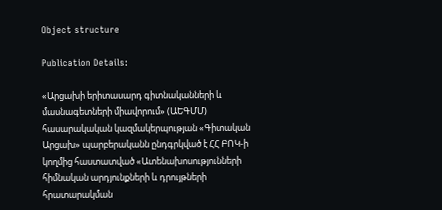Object structure

Publication Details:

«Արցախի երիտասարդ գիտնականների և մասնագետների միավորում» (ԱԵԳՄՄ) հասարակական կազմակերպության «Գիտական Արցախ» պարբերականն ընդգրկված է ՀՀ ԲՈԿ-ի կողմից հաստատված «Ատենախոսությունների հիմնական արդյունքների և դրույթների հրատարակման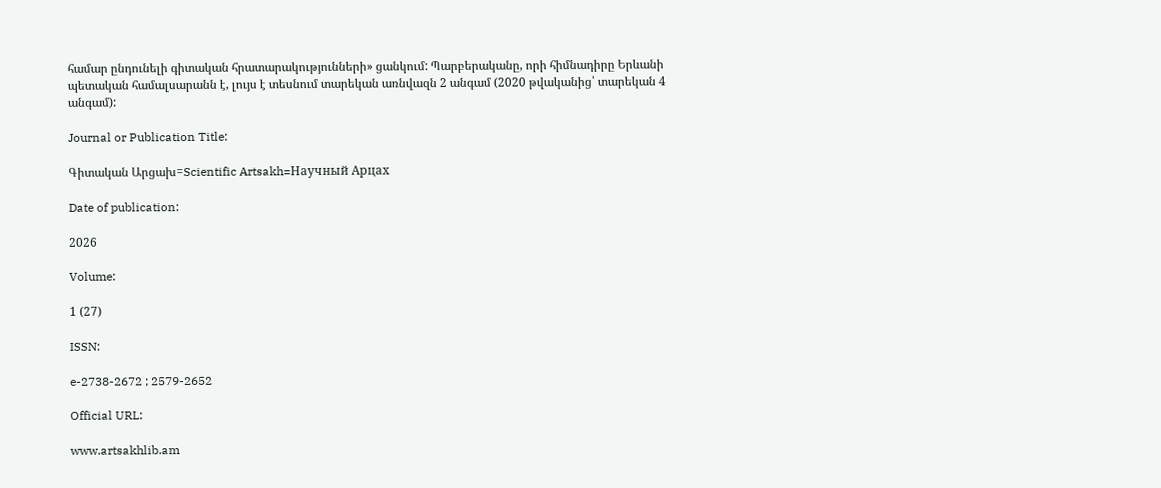համար ընդունելի գիտական հրատարակությունների» ցանկում: Պարբերականը, որի հիմնադիրը Երևանի պետական համալսարանն է, լույս է տեսնում տարեկան առնվազն 2 անգամ (2020 թվականից՝ տարեկան 4 անգամ):

Journal or Publication Title:

Գիտական Արցախ=Scientific Artsakh=Научный Арцах

Date of publication:

2026

Volume:

1 (27)

ISSN:

e-2738-2672 ; 2579-2652

Official URL:

www.artsakhlib.am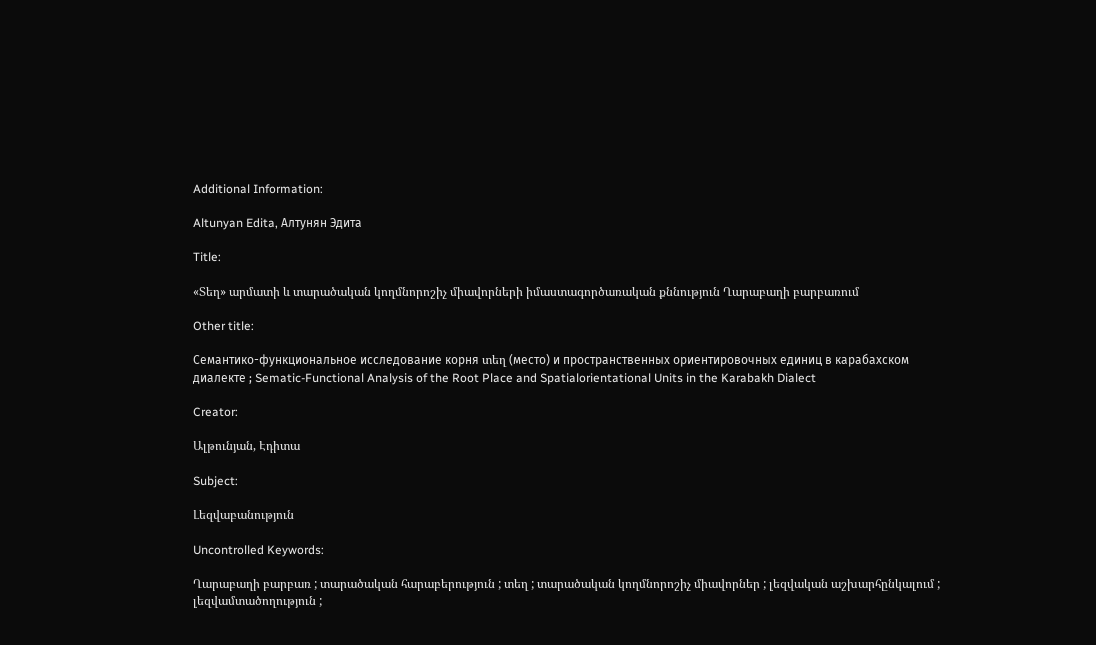Additional Information:

Altunyan Edita, Алтунян Эдита

Title:

«Տեղ» արմատի և տարածական կողմնորոշիչ միավորների իմաստագործառական քննություն Ղարաբաղի բարբառում

Other title:

Семантико-функциональное исследование корня տեղ (место) и пространственных ориентировочных единиц в карабахском диалекте ; Sematic-Functional Analysis of the Root Place and Spatialorientational Units in the Karabakh Dialect

Creator:

Ալթունյան, Էդիտա

Subject:

Լեզվաբանություն

Uncontrolled Keywords:

Ղարաբաղի բարբառ ; տարածական հարաբերություն ; տեղ ; տարածական կողմնորոշիչ միավորներ ; լեզվական աշխարհընկալում ; լեզվամտածողություն ;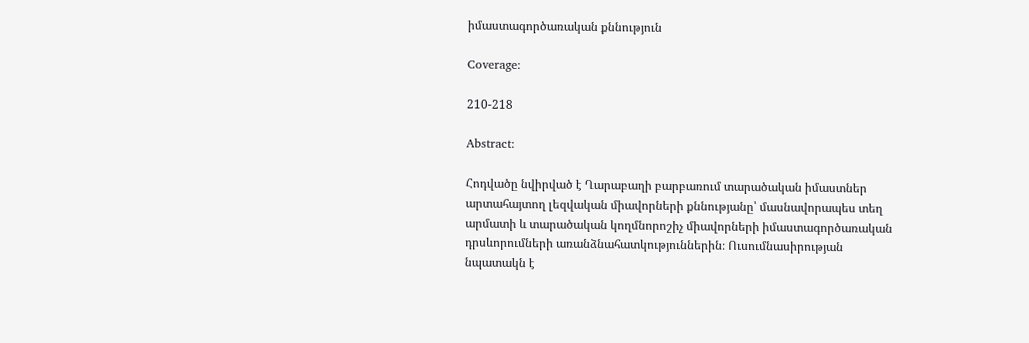իմաստագործառական քննություն

Coverage:

210-218

Abstract:

Հոդվածը նվիրված է Ղարաբաղի բարբառում տարածական իմաստներ արտահայտող լեզվական միավորների քննությանը՝ մասնավորապես տեղ արմատի և տարածական կողմնորոշիչ միավորների իմաստագործառական դրսևորումների առանձնահատկություններին։ Ուսումնասիրության նպատակն է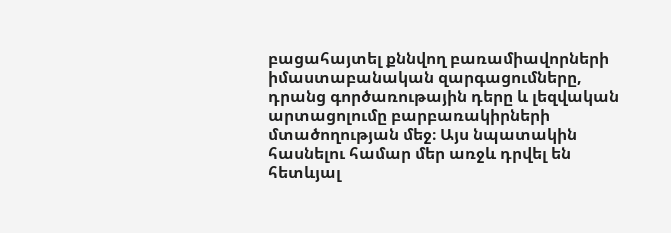բացահայտել քննվող բառամիավորների իմաստաբանական զարգացումները, դրանց գործառութային դերը և լեզվական արտացոլումը բարբառակիրների մտածողության մեջ։ Այս նպատակին հասնելու համար մեր առջև դրվել են հետևյալ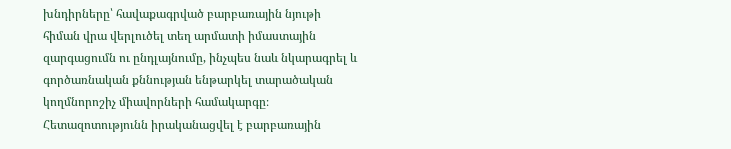խնդիրները՝ հավաքագրված բարբառային նյութի հիման վրա վերլուծել տեղ արմատի իմաստային զարգացումն ու ընդլայնումը, ինչպես նաև նկարագրել և գործառնական քննության ենթարկել տարածական կողմնորոշիչ միավորների համակարգը։ Հետազոտությունն իրականացվել է բարբառային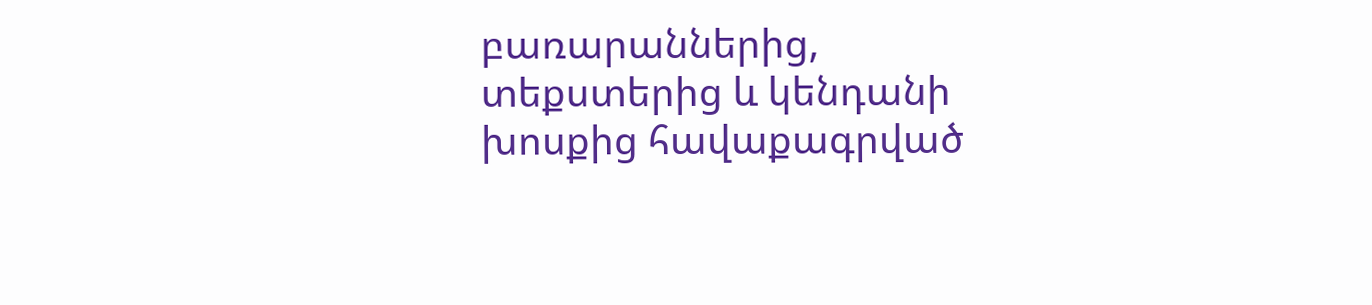բառարաններից, տեքստերից և կենդանի խոսքից հավաքագրված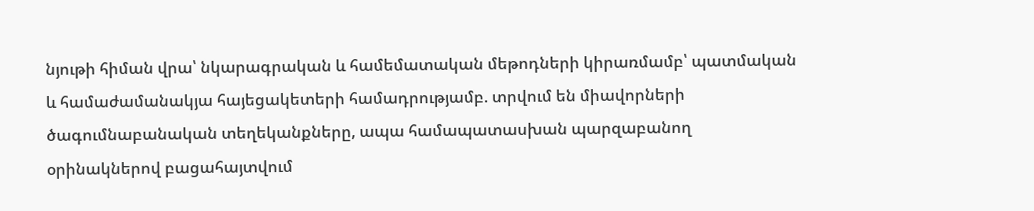նյութի հիման վրա՝ նկարագրական և համեմատական մեթոդների կիրառմամբ՝ պատմական և համաժամանակյա հայեցակետերի համադրությամբ. տրվում են միավորների ծագումնաբանական տեղեկանքները, ապա համապատասխան պարզաբանող օրինակներով բացահայտվում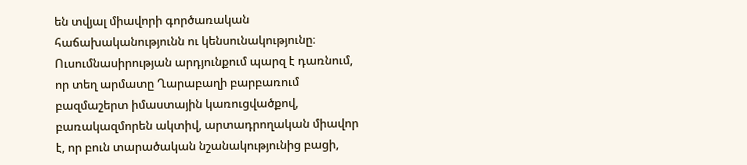են տվյալ միավորի գործառական հաճախականությունն ու կենսունակությունը։ Ուսումնասիրության արդյունքում պարզ է դառնում, որ տեղ արմատը Ղարաբաղի բարբառում բազմաշերտ իմաստային կառուցվածքով, բառակազմորեն ակտիվ, արտադրողական միավոր է, որ բուն տարածական նշանակությունից բացի,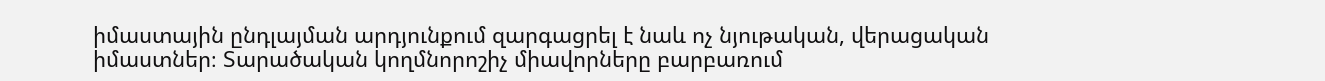իմաստային ընդլայման արդյունքում զարգացրել է նաև ոչ նյութական, վերացական իմաստներ։ Տարածական կողմնորոշիչ միավորները բարբառում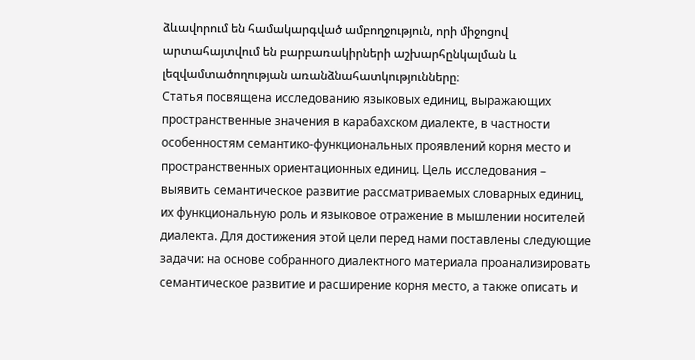ձևավորում են համակարգված ամբողջություն, որի միջոցով արտահայտվում են բարբառակիրների աշխարհընկալման և լեզվամտածողության առանձնահատկությունները։
Статья посвящена исследованию языковых единиц, выражающих пространственные значения в карабахском диалекте, в частности особенностям семантико-функциональных проявлений корня место и пространственных ориентационных единиц. Цель исследования – выявить семантическое развитие рассматриваемых словарных единиц, их функциональную роль и языковое отражение в мышлении носителей диалекта. Для достижения этой цели перед нами поставлены следующие задачи: на основе собранного диалектного материала проанализировать семантическое развитие и расширение корня место, а также описать и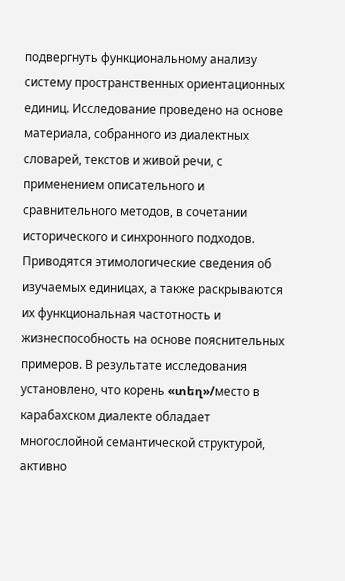подвергнуть функциональному анализу систему пространственных ориентационных единиц. Исследование проведено на основе материала, собранного из диалектных словарей, текстов и живой речи, с применением описательного и сравнительного методов, в сочетании исторического и синхронного подходов. Приводятся этимологические сведения об изучаемых единицах, а также раскрываются их функциональная частотность и жизнеспособность на основе пояснительных примеров. В результате исследования установлено, что корень «տեղ»/место в карабахском диалекте обладает многослойной семантической структурой, активно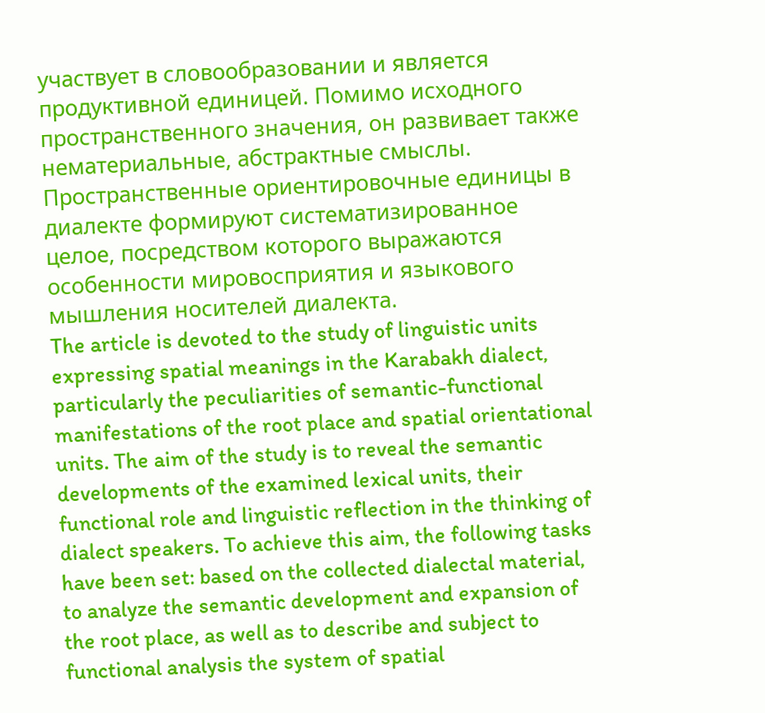участвует в словообразовании и является продуктивной единицей. Помимо исходного пространственного значения, он развивает также нематериальные, абстрактные смыслы. Пространственные ориентировочные единицы в диалекте формируют систематизированное целое, посредством которого выражаются особенности мировосприятия и языкового мышления носителей диалекта.
The article is devoted to the study of linguistic units expressing spatial meanings in the Karabakh dialect, particularly the peculiarities of semantic-functional manifestations of the root place and spatial orientational units. The aim of the study is to reveal the semantic developments of the examined lexical units, their functional role and linguistic reflection in the thinking of dialect speakers. To achieve this aim, the following tasks have been set: based on the collected dialectal material, to analyze the semantic development and expansion of the root place, as well as to describe and subject to functional analysis the system of spatial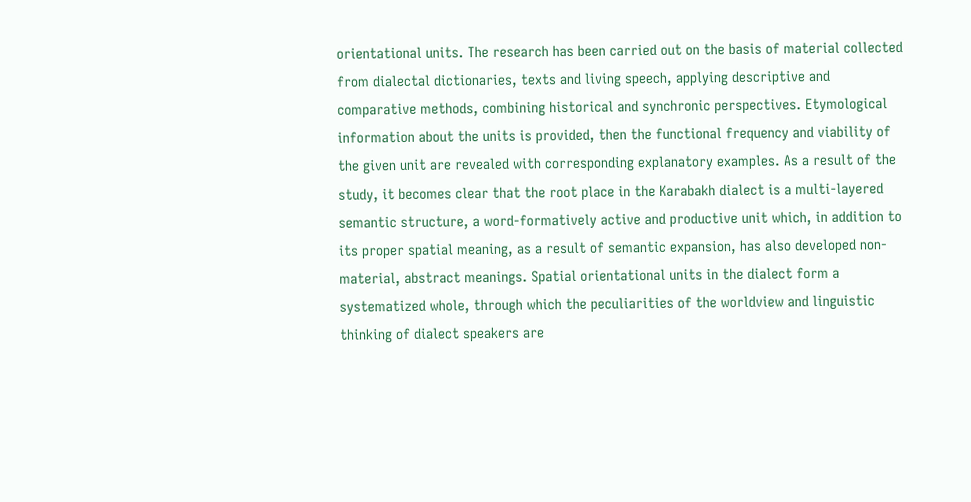orientational units. The research has been carried out on the basis of material collected from dialectal dictionaries, texts and living speech, applying descriptive and comparative methods, combining historical and synchronic perspectives. Etymological information about the units is provided, then the functional frequency and viability of the given unit are revealed with corresponding explanatory examples. As a result of the study, it becomes clear that the root place in the Karabakh dialect is a multi-layered semantic structure, a word-formatively active and productive unit which, in addition to its proper spatial meaning, as a result of semantic expansion, has also developed non-material, abstract meanings. Spatial orientational units in the dialect form a systematized whole, through which the peculiarities of the worldview and linguistic thinking of dialect speakers are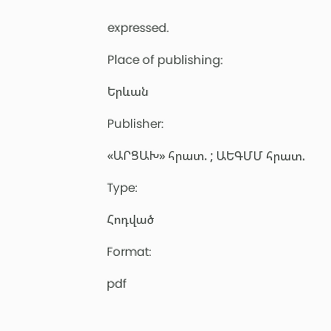expressed.

Place of publishing:

Երևան

Publisher:

«ԱՐՑԱԽ» հրատ. ; ԱԵԳՄՄ հրատ.

Type:

Հոդված

Format:

pdf